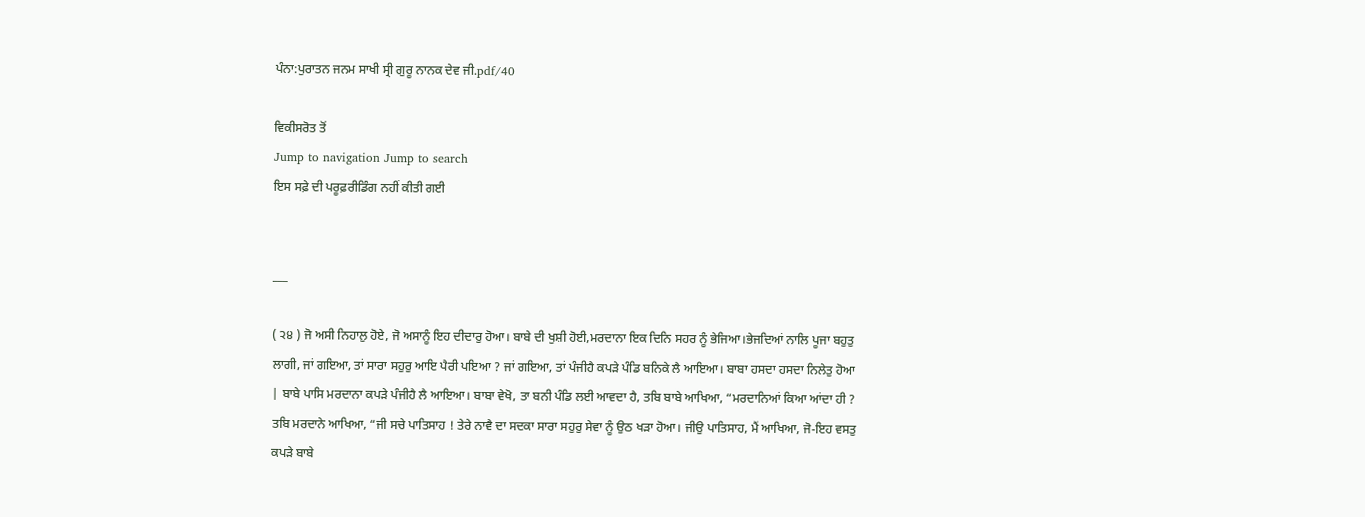ਪੰਨਾ:ਪੁਰਾਤਨ ਜਨਮ ਸਾਖੀ ਸ੍ਰੀ ਗੁਰੂ ਨਾਨਕ ਦੇਵ ਜੀ.pdf/40

ਵਿਕੀਸਰੋਤ ਤੋਂ
Jump to navigation Jump to search
ਇਸ ਸਫ਼ੇ ਦੀ ਪਰੂਫ਼ਰੀਡਿੰਗ ਨਹੀਂ ਕੀਤੀ ਗਈ


___

( ੨੪ ) ਜੋ ਅਸੀ ਨਿਹਾਲੁ ਹੋਏ, ਜੋ ਅਸਾਨੂੰ ਇਹ ਦੀਦਾਰੁ ਹੋਆ। ਬਾਬੇ ਦੀ ਖੁਸ਼ੀ ਹੋਈ,ਮਰਦਾਨਾ ਇਕ ਦਿਨਿ ਸਹਰ ਨੂੰ ਭੇਜਿਆ।ਭੇਜਦਿਆਂ ਨਾਲਿ ਪੂਜਾ ਬਹੁਤੁ ਲਾਗੀ, ਜਾਂ ਗਇਆ, ਤਾਂ ਸਾਰਾ ਸਹੁਰੁ ਆਇ ਪੈਰੀ ਪਇਆ ? ਜਾਂ ਗਇਆ, ਤਾਂ ਪੰਜੀਹੈ ਕਪੜੇ ਪੰਡਿ ਬਨਿਕੇ ਲੈ ਆਇਆ। ਬਾਬਾ ਹਸਦਾ ਹਸਦਾ ਨਿਲੇਤੁ ਹੋਆ | ਬਾਬੇ ਪਾਸਿ ਮਰਦਾਨਾ ਕਪੜੇ ਪੰਜੀਹੈ ਲੈ ਆਇਆ। ਬਾਬਾ ਵੇਖੋ, ਤਾ ਬਨੀ ਪੰਡਿ ਲਈ ਆਵਦਾ ਹੈ, ਤਬਿ ਬਾਬੇ ਆਖਿਆ, “ਮਰਦਾਨਿਆਂ ਕਿਆ ਆਂਦਾ ਹੀ ? ਤਬਿ ਮਰਦਾਨੇ ਆਖਿਆ, “ਜੀ ਸਚੇ ਪਾਤਿਸਾਹ ! ਤੇਰੇ ਨਾਵੈ ਦਾ ਸਦਕਾ ਸਾਰਾ ਸਹੁਰੁ ਸੇਵਾ ਨੂੰ ਉਠ ਖੜਾ ਹੋਆ। ਜੀਉ ਪਾਤਿਸਾਹ, ਮੈਂ ਆਖਿਆ, ਜੋ-ਇਹ ਵਸਤੁ ਕਪੜੇ ਬਾਬੇ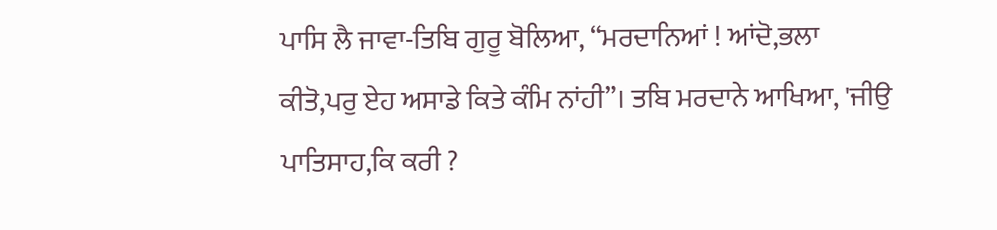ਪਾਸਿ ਲੈ ਜਾਵਾ-ਤਿਬਿ ਗੁਰੂ ਬੋਲਿਆ, “ਮਰਦਾਨਿਆਂ ! ਆਂਦੋ,ਭਲਾ ਕੀਤੋ,ਪਰੁ ਏਹ ਅਸਾਡੇ ਕਿਤੇ ਕੰਮਿ ਨਾਂਹੀ”। ਤਬਿ ਮਰਦਾਨੇ ਆਖਿਆ, 'ਜੀਉ ਪਾਤਿਸਾਹ,ਕਿ ਕਰੀ ?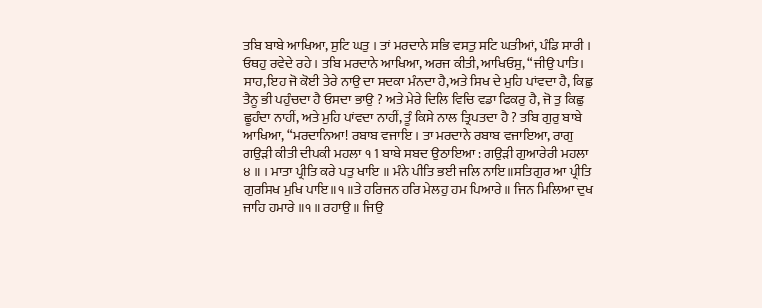ਤਬਿ ਬਾਬੇ ਆਖਿਆ, ਸੁਟਿ ਘਤੁ । ਤਾਂ ਮਰਦਾਨੇ ਸਭਿ ਵਸਤੁ ਸਟਿ ਘਤੀਆਂ, ਪੰਡਿ ਸਾਰੀ । ਓਥਹੁ ਰਵੇਦੇ ਰਹੇ । ਤਬਿ ਮਰਦਾਨੇ ਆਖਿਆ, ਅਰਜ ਕੀਤੀ, ਆਖਿਓਸੁ, “ਜੀਉ ਪਾਤਿ। ਸਾਹ,ਇਹ ਜੋ ਕੋਈ ਤੇਰੇ ਨਾਉ ਦਾ ਸਦਕਾ ਮੰਨਦਾ ਹੈ,ਅਤੇ ਸਿਖ ਦੇ ਮੁਹਿ ਪਾਂਵਦਾ ਹੈ, ਕਿਛੁ ਤੈਨੂ ਭੀ ਪਹੁੰਚਦਾ ਹੈ ਓਸਦਾ ਭਾਉ ? ਅਤੇ ਮੇਰੇ ਦਿਲਿ ਵਿਚਿ ਵਡਾ ਫਿਕਰੁ ਹੈ, ਜੋ ਤੁ ਕਿਛੁ ਛੂਹੰਦਾ ਨਾਹੀਂ, ਅਤੇ ਮੁਹਿ ਪਾਂਵਦਾ ਨਾਹੀਂ, ਤੂੰ ਕਿਸੇ ਨਾਲ ਤ੍ਰਿਪਤਦਾ ਹੈ ? ਤਬਿ ਗੁਰੁ ਬਾਬੇ ਆਖਿਆ, “ਮਰਦਾਨਿਆ! ਰਬਾਬ ਵਜਾਇ । ਤਾ ਮਰਦਾਨੇ ਰਬਾਬ ਵਜਾਇਆ, ਰਾਗੁ ਗਉੜੀ ਕੀਤੀ ਦੀਪਕੀ ਮਹਲਾ ੧ 1 ਬਾਬੇ ਸਬਦ ਉਠਾਇਆ : ਗਉੜੀ ਗੁਆਰੇਰੀ ਮਹਲਾ ੪ ॥ । ਮਾਤਾ ਪ੍ਰੀਤਿ ਕਰੇ ਪਤੁ ਖਾਇ ॥ ਮੰਨੇ ਪੀਤਿ ਭਈ ਜਲਿ ਨਾਇ॥ਸਤਿਗੁਰ ਆ ਪ੍ਰੀਤਿ ਗੁਰਸਿਖ ਮੁਖਿ ਪਾਇ॥੧॥ਤੇ ਹਰਿਜਨ ਹਰਿ ਮੇਲਹੁ ਹਮ ਪਿਆਰੇ॥ ਜਿਨ ਮਿਲਿਆ ਦੁਖ ਜਾਹਿ ਹਮਾਰੇ ॥੧॥ ਰਹਾਉ ॥ ਜਿਉ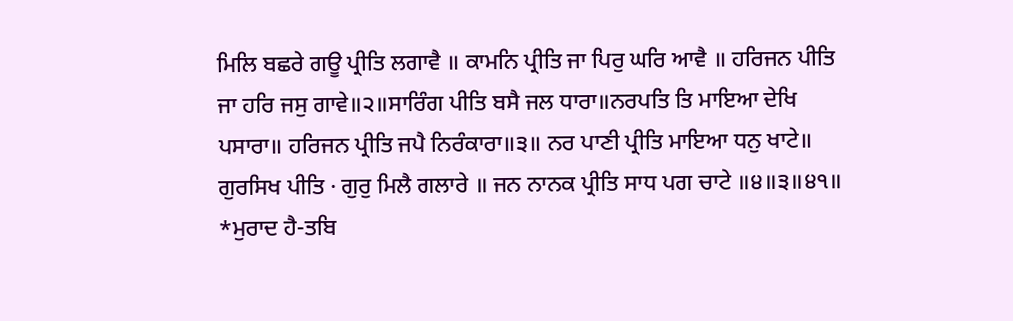ਮਿਲਿ ਬਛਰੇ ਗਊ ਪ੍ਰੀਤਿ ਲਗਾਵੈ ॥ ਕਾਮਨਿ ਪ੍ਰੀਤਿ ਜਾ ਪਿਰੁ ਘਰਿ ਆਵੈ ॥ ਹਰਿਜਨ ਪੀਤਿ ਜਾ ਹਰਿ ਜਸੁ ਗਾਵੇ॥੨॥ਸਾਰਿੰਗ ਪੀਤਿ ਬਸੈ ਜਲ ਧਾਰਾ॥ਨਰਪਤਿ ਤਿ ਮਾਇਆ ਦੇਖਿ ਪਸਾਰਾ॥ ਹਰਿਜਨ ਪ੍ਰੀਤਿ ਜਪੈ ਨਿਰੰਕਾਰਾ॥੩॥ ਨਰ ਪਾਣੀ ਪ੍ਰੀਤਿ ਮਾਇਆ ਧਨੁ ਖਾਟੇ॥ ਗੁਰਸਿਖ ਪੀਤਿ · ਗੁਰੁ ਮਿਲੈ ਗਲਾਰੇ ॥ ਜਨ ਨਾਨਕ ਪ੍ਰੀਤਿ ਸਾਧ ਪਗ ਚਾਟੇ ॥੪॥੩॥੪੧॥ *ਮੁਰਾਦ ਹੈ-ਤਬਿ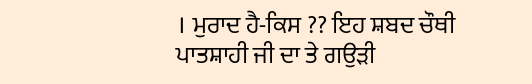। ਮੁਰਾਦ ਹੈ-ਕਿਸ ?? ਇਹ ਸ਼ਬਦ ਚੌਥੀ ਪਾਤਸ਼ਾਹੀ ਜੀ ਦਾ ਤੇ ਗਉੜੀ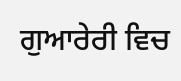ਗੁਆਰੇਰੀ ਵਿਚ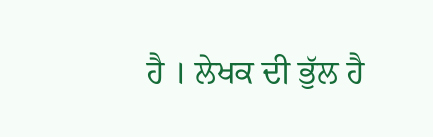ਹੈ । ਲੇਖਕ ਦੀ ਭੁੱਲ ਹੈ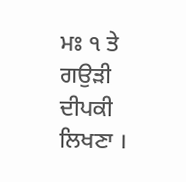ਮਃ ੧ ਤੇ ਗਉੜੀ ਦੀਪਕੀ ਲਿਖਣਾ ।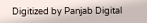Digitized by Panjab Digital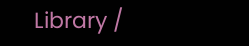Library /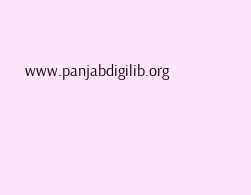www.panjabdigilib.org